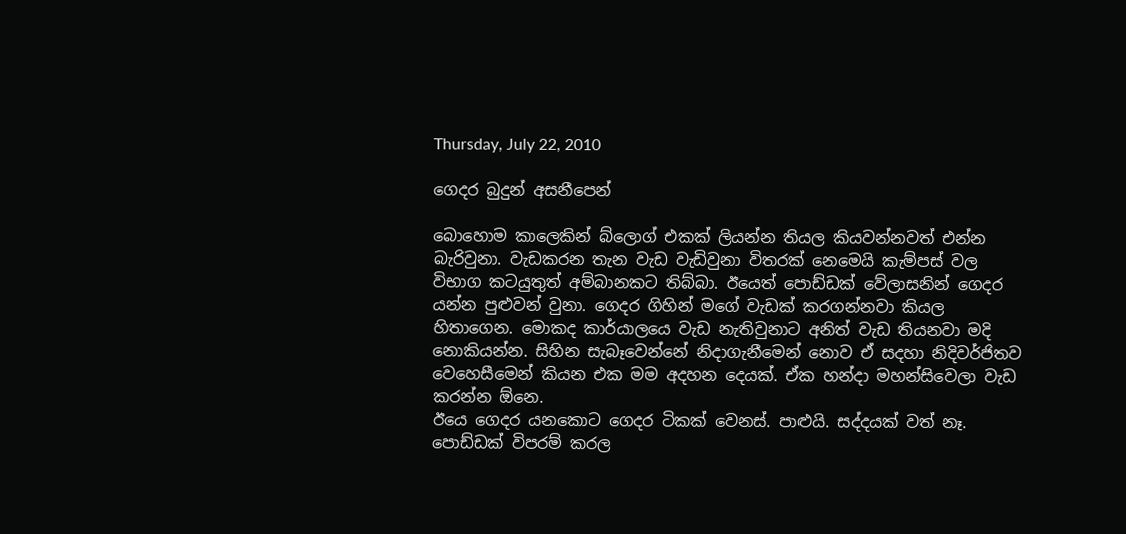Thursday, July 22, 2010

ගෙදර බුදුන් අසනීපෙන්

බොහොම කාලෙකින් බ්ලොග් එකක් ලියන්න තියල කියවන්නවත් එන්න බැරිවුනා. වැඩකරන තැන වැඩ වැඩිවුනා විතරක් නෙමෙයි කැම්පස් වල විභාග කටයුතුත් අම්බානකට තිබ්බා. ඊයෙත් පොඩ්ඩක් වේලාසනින් ගෙදර යන්න පුළුවන් වුනා. ගෙදර ගිහින් මගේ වැඩක් කරගන්නවා කියල හිතාගෙන. මොකද කාර්යාලයෙ වැඩ නැතිවුනාට අනිත් වැඩ තියනවා මදි නොකියන්න. සිහින සැබෑවෙන්නේ නිදාගැනීමෙන් නොව ඒ සදහා නිදිවර්ජිතව වෙහෙසීමෙන් කියන එක මම අදහන දෙයක්. ඒක හන්දා මහන්සිවෙලා වැඩ කරන්න ඕනෙ.
ඊයෙ ගෙදර යනකොට ගෙදර ටිකක් වෙනස්. පාළුයි. සද්දයක් වත් නෑ. පොඩ්ඩක් විපරම් කරල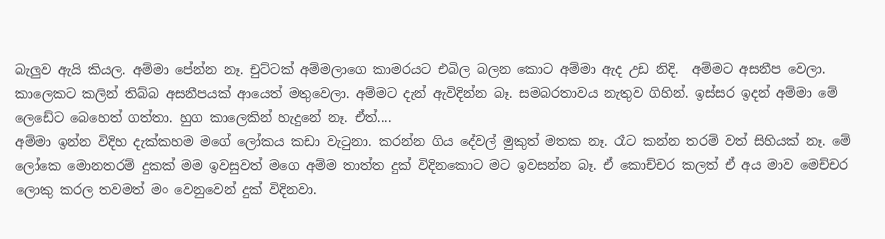බැලුව ඇයි කියල. අම්මා පේන්න නෑ. චුට්ටක් අම්මලාගෙ කාමරයට එබිල බලන කොට අම්මා ඇද උඩ නිදි.  අම්මට අසනීප වෙලා. කාලෙකට කලින් තිබ්බ අසනීපයක් ආයෙත් මතුවෙලා. අම්මට දැන් ඇවිදින්න බෑ. සමබරතාවය නැතුව ගිහින්. ඉස්සර ඉදන් අම්මා මේ ලෙඩේට බෙහෙත් ගත්තා. හුග කාලෙකින් හැදුනේ නෑ. ඒත්....
අම්මා ඉන්න විදිහ දැක්කහම මගේ ලෝකය කඩා වැටුනා. කරන්න ගිය දේවල් මුකුත් මතක නෑ. රෑට කන්න තරම් වත් සිහියක් නෑ. මේ ලෝකෙ මොනතරම් දුකක් මම ඉවසුවත් මගෙ අම්ම තාත්ත දුක් විදිනකොට මට ඉවසන්න බෑ. ඒ කොච්චර කලත් ඒ අය මාව මෙච්චර ලොකු කරල තවමත් මං වෙනුවෙන් දුක් විදිනවා.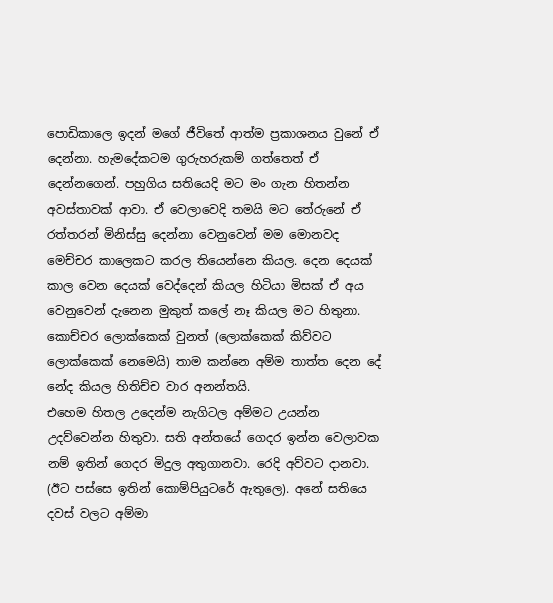පොඩිකාලෙ ඉදන් මගේ ජීවිතේ ආත්ම ප්‍රකාශනය වුනේ ඒ දෙන්නා. හැමදේකටම ගුරුහරුකම් ගත්තෙත් ඒ දෙන්නගෙන්. පහුගිය සතියෙදි මට මං ගැන හිතන්න අවස්තාවක් ආවා. ඒ වෙලාවෙදි තමයි මට තේරුනේ ඒ රත්තරන් මිනිස්සු දෙන්නා වෙනුවෙන් මම මොනවද මෙච්චර කාලෙකට කරල තියෙන්නෙ කියල. දෙන දෙයක් කාල වෙන දෙයක් වෙද්දෙන් කියල හිටියා මිසක් ඒ අය වෙනුවෙන් දැනෙන මුකුත් කලේ නෑ කියල මට හිතුනා. කොච්චර ලොක්කෙක් වුනත් (ලොක්කෙක් කිව්වට ලොක්කෙක් නෙමෙයි) තාම කන්නෙ අම්ම තාත්ත දෙන දේ නේද කියල හිතිච්ච වාර අනන්තයි.
එහෙම හිතල උදෙන්ම නැගිටල අම්මට උයන්න උදව්වෙන්න හිතුවා. සති අන්තයේ ගෙදර ඉන්න වෙලාවක නම් ඉතින් ගෙදර මිදුල අතුගානවා. රෙදි අව්වට දානවා. (ඊට පස්සෙ ඉතින් කොම්පියුටරේ ඇතුලෙ). අනේ සතියෙ දවස් වලට අම්මා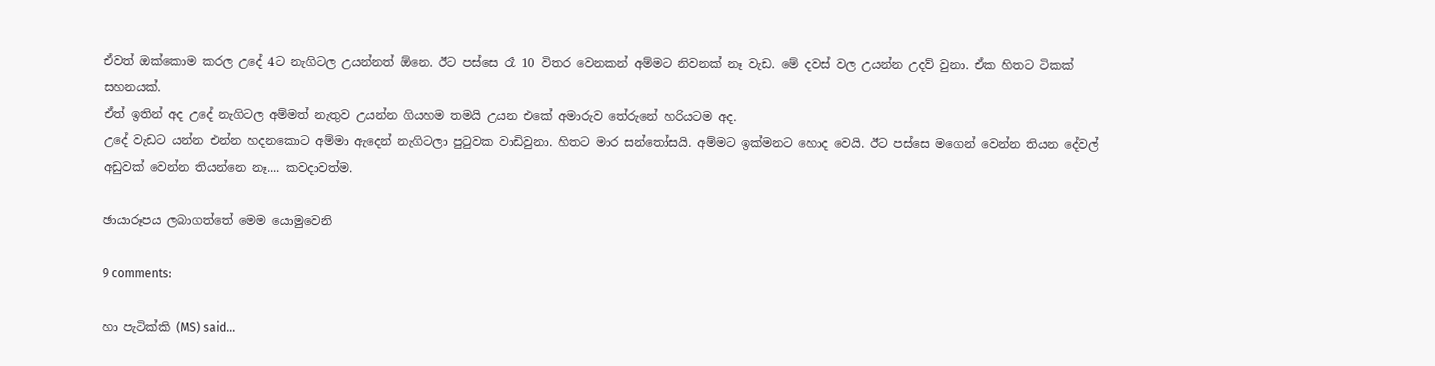ඒවත් ඔක්කොම කරල උදේ 4ට නැගිටල උයන්නත් ඕනෙ. ඊට පස්සෙ රෑ 10 විතර වෙනකන් අම්මට නිවනක් නෑ වැඩ. මේ දවස් වල උයන්න උදව් වුනා. ඒක හිතට ටිකක් සහනයක්.
ඒත් ඉතින් අද උදේ නැගිටල අම්මත් නැතුව උයන්න ගියහම තමයි උයන එකේ අමාරුව තේරුනේ හරියටම අද.
උදේ වැ‍ඩට යන්න එන්න හදනකොට අම්මා ඇදෙන් නැගිටලා පුටුවක වාඩිවුනා. හිතට මාර සන්තෝසයි. අම්ම‍ට ඉක්මනට හොද වෙයි. ඊට පස්සෙ මගෙන් වෙන්න තියන දේවල් අඩුවක් වෙන්න තියන්නෙ නෑ.... කවදාවත්ම.

ඡායාරූපය ලබාගත්තේ මෙම යොමුවෙනි

9 comments:

හා පැටික්කි (MS) said...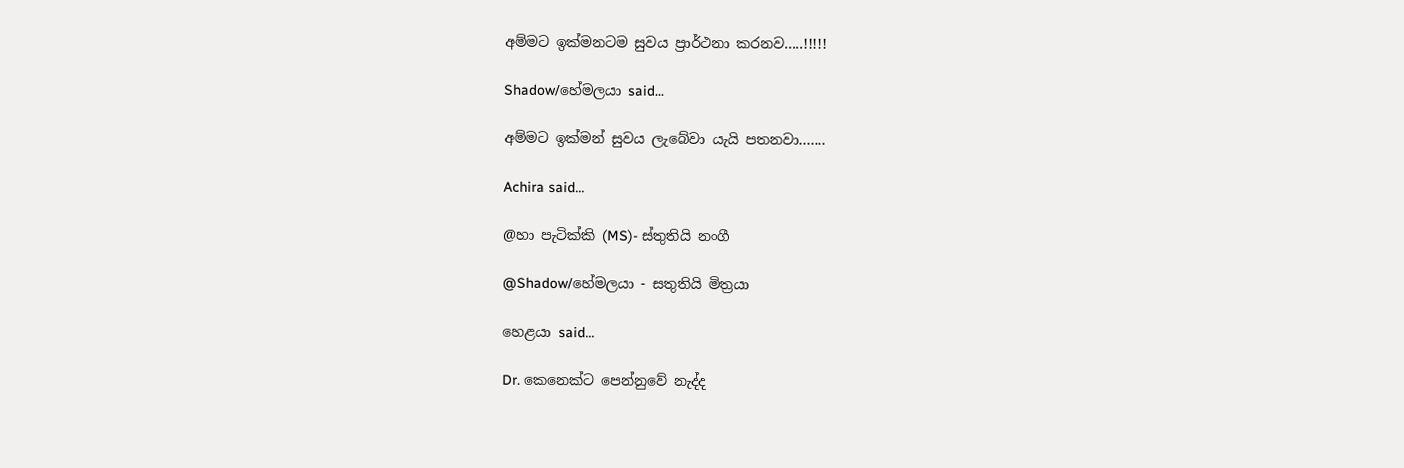අම්මට ඉක්මනටම සුවය ප්‍රාර්ථනා කරනව.....!!!!!

Shadow/හේමලයා said...

අම්මට ඉක්මන් සුවය ලැබේවා යැයි පතනවා.......

Achira said...

@හා පැටික්කි (MS)- ස්තුතියි නංගී

@Shadow/හේමලයා - සතුතියි මිත්‍රයා

හෙළයා said...

Dr. කෙනෙක්ට පෙන්නුවේ නැද්ද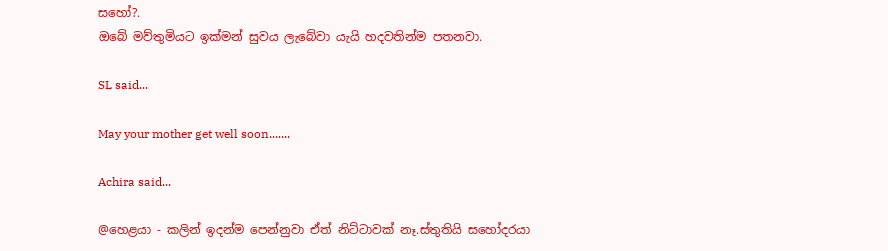සහෝ?.
ඔබේ මව්තුමියට ඉක්මන් සුවය ලැබේවා යැයි හදවතින්ම පතනවා.

SL said...

May your mother get well soon.......

Achira said...

@හෙළයා - කලින් ඉදන්ම පෙන්නුවා ඒත් නිට්ටාවක් නෑ.ස්තුතියි සහෝදරයා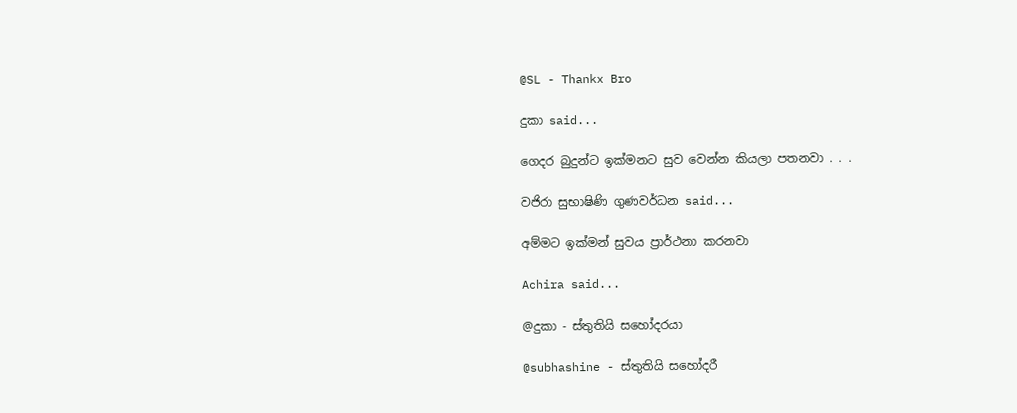@SL - Thankx Bro

දුකා said...

ගෙදර බුදුන්ට ඉක්මනට සුව වෙන්න කියලා පතනවා . . .

වජිරා සුභාෂිණි ගුණවර්ධන said...

අම්මට ඉක්මන් සුවය ප්‍රාර්ථනා කරනවා

Achira said...

@දුකා - ස්තුතියි සහෝදරයා

@subhashine - ස්තුතියි සහෝදරී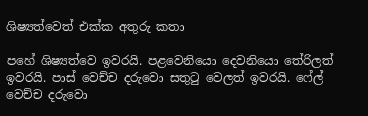ශිෂ්‍යත්වෙත් එක්ක අතුරු කතා

පහේ ශිෂ්‍යත්වෙ ඉවරයි. පළවෙනියො දෙවනියො තේරිලත් ඉවරයි. පාස් වෙච්ච දරුවො සතුටු වෙලත් ඉවරයි. ෆේල් වෙච්ච දරුවො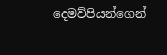දෙමව්පියන්ගෙන්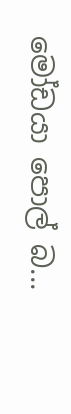මෝඩයා පොල් බ...